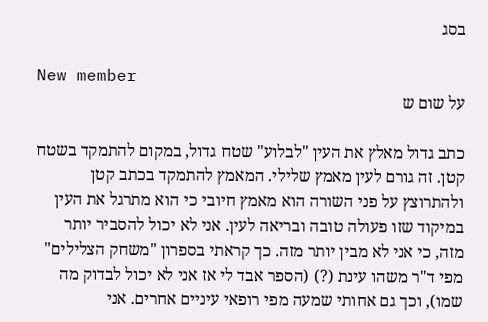בסג

New member
על שום ש

כתב גדול מאלץ את העין "לבלוע" שטח גדול, במקום להתמקד בשטח קטן. זה גורם לעין מאמץ שלילי. המאמץ להתמקד בכתב קטן ולהתרוצץ על פני השורה הוא מאמץ חיובי כי הוא מתרגל את העין במיקוד שזו פעולה טובה ובריאה לעין. אני לא יכול להסביר יותר מזה, כי אני לא מבין יותר מזה. כך קראתי בספרון "משחק הצלילים" מפי ד"ר משהו עינת (?) (הספר אבד לי אז אני לא יכול לבדוק מה שמו), וכך גם אחותי שמעה מפי רופאי עיניים אחרים. אני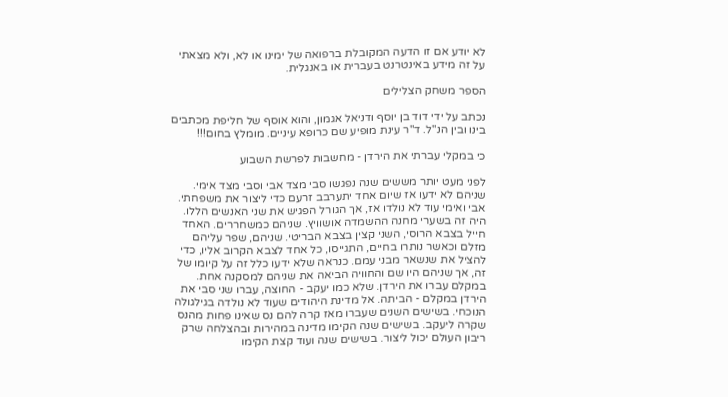לא יודע אם זו הדעה המקובלת ברפואה של ימינו או לא, ולא מצאתי על זה מידע באינטרנט בעברית או באנגלית.

הספר משחק הצלילים

נכתב על ידי דוד בן יוסף ודניאל אגמון, והוא אוסף של חליפת מכתבים בינו ובין הנ"ל. ד"ר עינת מופיע שם כרופא עיניים. מומלץ בחום!!!

כי במקלי עברתי את הירדן - מחשבות לפרשת השבוע

לפני מעט יותר מששים שנה נפגשו סבי מצד אבי וסבי מצד אימי. שניהם לא ידעו אז שיום אחד יתערבב זרעם כדי ליצור את משפחתי. אבי ואימי עוד לא נולדו אז, אך הגורל הפגיש את שני האנשים הללו. היה זה בשערי מחנה ההשמדה אושוויץ. שניהם כמשחררים. האחד חייל בצבא הרוסי, השני קצין בצבא הבריטי. שניהם, שפר עליהם מזלם וכאשר נותרו בחיים, התגייסו, כל אחד לצבא הקרוב אליו, כדי להציל את שנשאר מבני עמם. כנראה שלא ידעו כלל זה על קיומו של זה, אך שניהם היו שם והחוויה הביאה את שניהם למסקנה אחת. במקלם עברו את הירדן. שלא כמו יעקב - החוצה, עברו שני סבי את הירדן במקלם - הביתה. אל מדינת היהודים שעוד לא נולדה בגילגולה הנוכחי. בשישים השנים שעברו מאז קרה להם נס שאינו פחות מהנס שקרה ליעקב. בשישים שנה הקימו מדינה במהירות ובהצלחה שרק ריבון העולם יכול ליצור. בשישים שנה ועוד קצת הקימו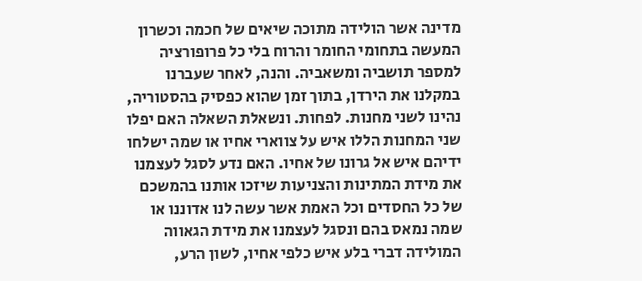מדינה אשר הולידה מתוכה שיאים של חכמה וכשרון המעשה בתחומי החומר והרוח בלי כל פרופורציה למספר תושביה ומשאביה. והנה, לאחר שעברנו במקלנו את הירדן, בתוך זמן שהוא כפסיק בהסטוריה, נהינו לשני מחנות. לפחות. ונשאלת השאלה האם יפלו שני המחנות הללו איש על צווארי אחיו או שמה ישלחו ידיהם איש אל גרונו של אחיו. האם נדע לסגל לעצמנו את מידת המתינות והצניעות שיזכו אותנו בהמשכם של כל החסדים וכל האמת אשר עשה לנו אדוננו או שמה נמאס בהם ונסגל לעצמנו את מידת הגאווה המולידה דברי בלע איש כלפי אחיו, לשון הרע,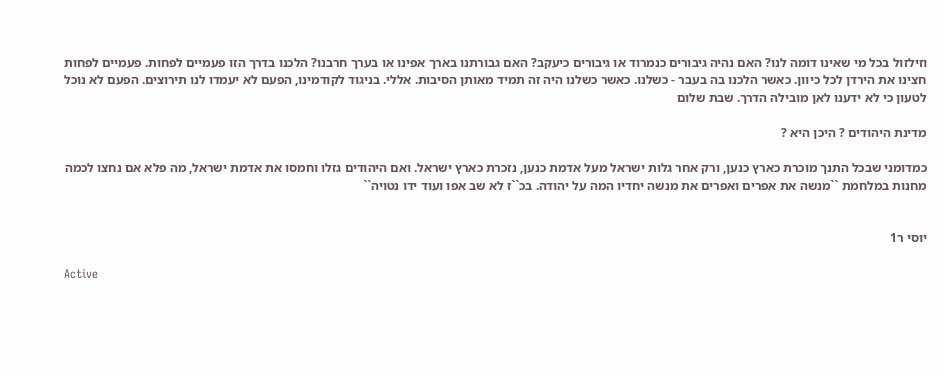וזילזול בכל מי שאינו דומה לנו? האם נהיה גיבורים כנמרוד או גיבורים כיעקב? האם גבורתנו בארך אפינו או בערך חרבנו? הלכנו בדרך הזו פעמיים לפחות. פעמיים לפחות חצינו את הירדן לכל כיוון. כאשר הלכנו בה בעבר - כשלנו. כאשר כשלנו היה זה תמיד מאותן הסיבות. אללי. בניגוד לקודמינו, הפעם לא יעמדו לנו תירוצים. הפעם לא נוכל לטעון כי לא ידענו לאן מובילה הדרך. שבת שלום

מדינת היהודים ? היכן היא ?

כמדומני שבכל התנך מוכרת כארץ כנען, ורק אחר גלות ישראל מעל אדמת כנען, נזכרת כארץ ישראל. ואם היהודים גזלו וחמסו את אדמת ישראל, מה פלא אם נחצו לכמה מחנות במלחמת ``מנשה את אפרים ואפרים את מנשה יחדיו המה על יהודה. בכ``ז לא שב אפו ועוד ידו נטויה``


יוסי ר1

Active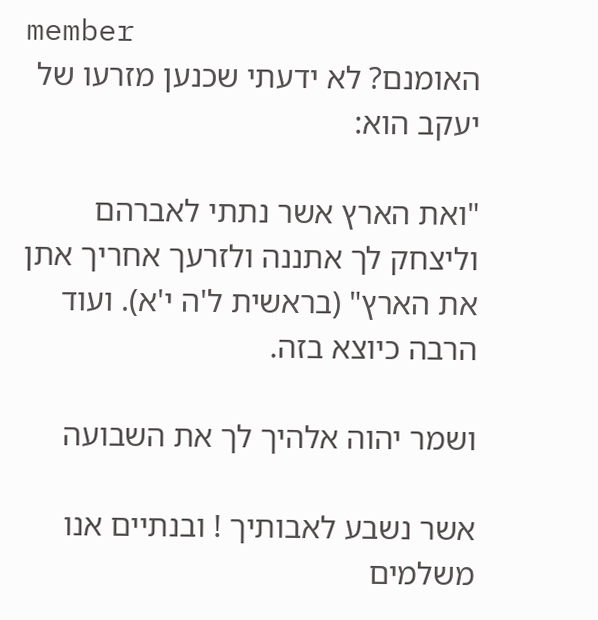member
האומנם? לא ידעתי שכנען מזרעו של יעקב הוא:

"ואת הארץ אשר נתתי לאברהם וליצחק לך אתננה ולזרעך אחריך אתן את הארץ" (בראשית ל'ה י'א). ועוד הרבה כיוצא בזה.

ושמר יהוה אלהיך לך את השבועה

אשר נשבע לאבותיך ! ובנתיים אנו משלמים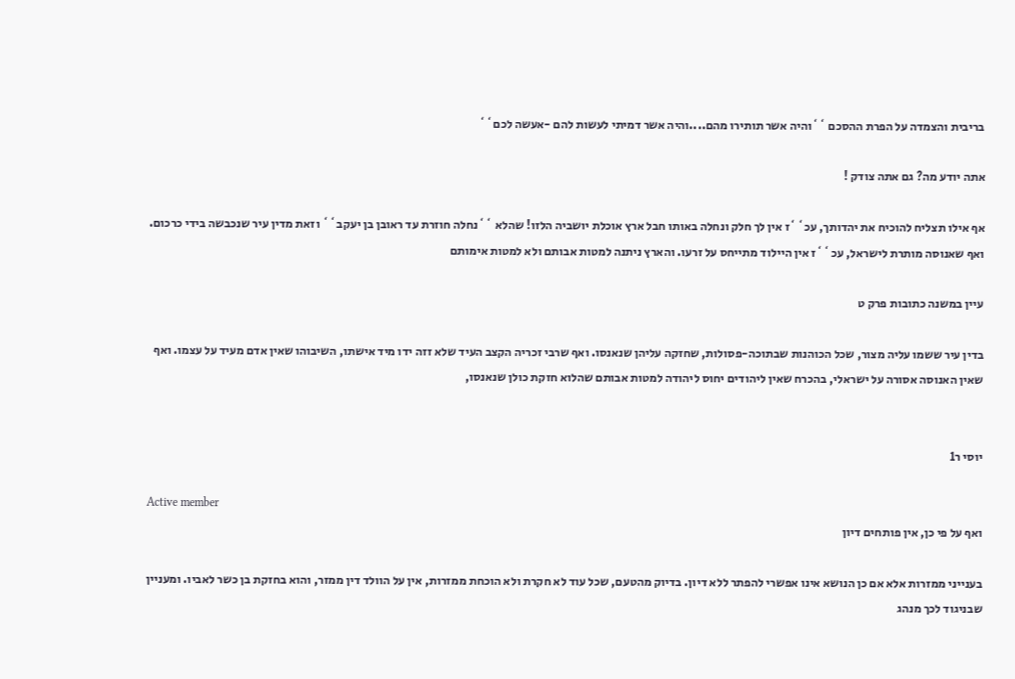בריבית והצמדה על הפרת ההסכם ``והיה אשר תותירו מהם....והיה אשר דמיתי לעשות להם -אעשה לכם``

אתה יודע מה? גם אתה צודק !

אף אילו תצליח להוכיח את יהדותך, עכ``ז אין לך חלק ונחלה באותו חבל ארץ אוכלת יושביה הלזו! שהלא ``נחלה חוזרת עד ראובן בן יעקב`` וזאת מדין עיר שנכבשה בידי כרכום. ואף שאנוסה מותרת לישראל, עכ``ז אין היילוד מתייחס על זרעו. והארץ ניתנה למטות אבותם ולא למטות אימותם

עיין במשנה כתובות פרק ט

בדין עיר ששמו עליה מצור, שכל הכוהנות שבתוכה-פסולות, שחזקה עליהן שנאנסו. ואף שרבי זכריה הקצב העיד שלא זזה ידו מיד אישתו, השיבוהו שאין אדם מעיד על עצמו. ואף שאין האנוסה אסורה על ישראלי, בהכרח שאין ליהודים יחוס ליהודה למטות אבותם שהלוא חזקת כולן שנאנסו,


יוסי ר1

Active member
ואף על פי כן, אין פותחים דיון

בענייני ממזרות אלא אם כן הנושא אינו אפשרי להפתר ללא דיון. בדיוק מהטעם, שכל עוד לא חקרת ולא הוכחת ממזרות, אין על הוולד דין ממזר, והוא בחזקת בן כשר לאביו. ומעניין שבניגוד לכך מנהג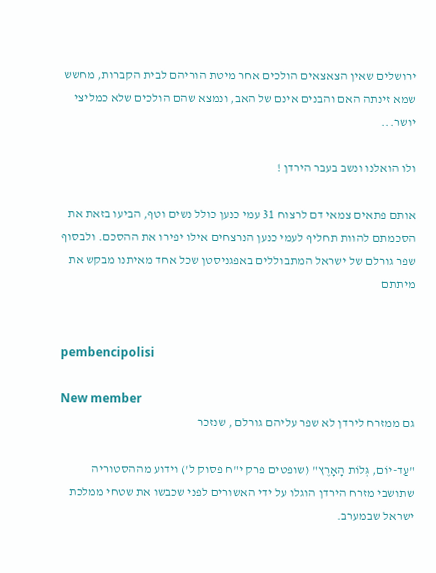ירושלים שאין הצאצאים הולכים אחר מיטת הוריהם לבית הקברות, מחשש שמא זינתה האם והבנים אינם של האב, ונמצא שהם הולכים שלא כמליצי יושר...

ולו הואלנו ונשב בעבר הירדן !

אותם פתאים צמאי דם לרצוח 31 עמי כנען כולל נשים וטף, הביעו בזאת את הסכמתם להוות תחליף לעמי כנען הנרצחים אילו יפירו את ההסכם. ולבסוף שפר גורלם של ישראל המתבוללים באפגניסטן שכל אחד מאיתנו מבקש את מיתתם


pembencipolisi

New member
גם ממזרח לירדן לא שפר עליהם גורלם , שנזכר

"עַד-יוֹם, גְּלוֹת הָאָרֶץ" (שופטים פרק י"ח פסוק ל') וידוע מההסטוריה שתושבי מזרח הירדן הוגלו על ידי האשורים לפני שכבשו את שטחי ממלכת ישראל שבמערב.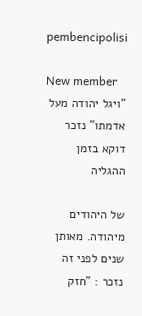pembencipolisi

New member
"ויגל יהודה מעל אדמתו" נזכר דוקא בזמן ההגליה

של היהודים מיהודה. מאותן שנים לפני זה נזכר : "חזק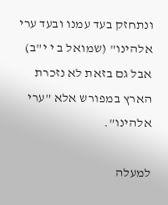ונתחזק בעד עמנו ובעד ערי אלהינו" (שמואל ב י י"ב) אבל גם בזאת לא נזכרת הארץ במפורש אלא "ערי אלהינו".

למעלה